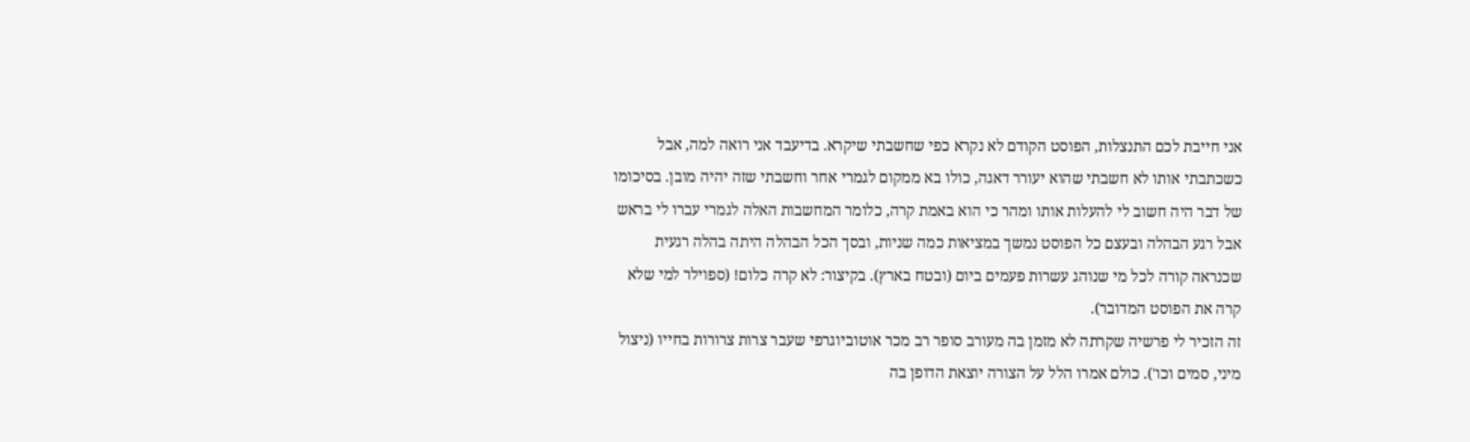אני חייבת לכם התנצלות, הפוסט הקודם לא נקרא כפי שחשבתי שיקרא. בדיעבד אני רואה למה, אבל כשכתבתי אותו לא חשבתי שהוא יעורר דאגה, כולו בא ממקום לגמרי אחר וחשבתי שזה יהיה מובן. בסיכומו של דבר היה חשוב לי להעלות אותו ומהר כי הוא באמת קרה, כלומר המחשבות האלה לגמרי עברו לי בראש אבל רגע הבהלה ובעצם כל הפוסט נמשך במציאות כמה שניות, ובסך הכל הבהלה היתה בהלה רגעית שכנראה קורה לכל מי שנוהג עשרות פעמים ביום (ובטח בארץ). בקיצור: לא קרה כלום! (ספוילר למי שלא קרה את הפוסט המדובר).
זה הזכיר לי פרשיה שקרתה לא מזמן בה מעורב סופר רב מכר אוטוביוגרפי שעבר צרות צרורות בחייו (ניצול מיני, סמים וכו'). כולם אמרו הלל על הצורה יוצאת הדופן בה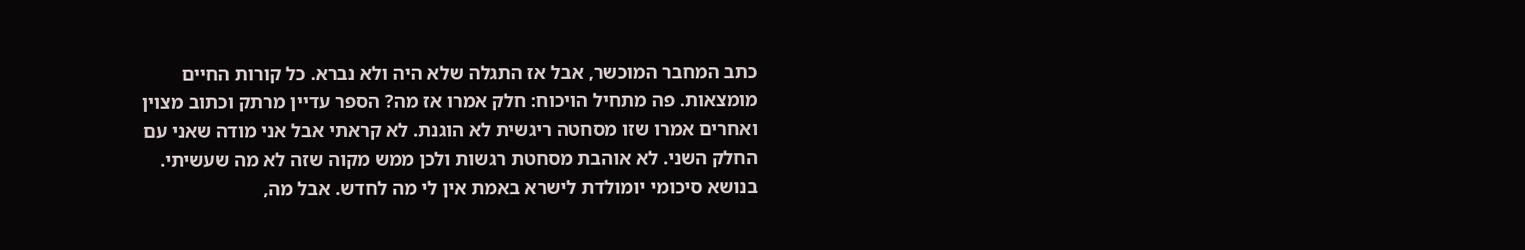כתב המחבר המוכשר, אבל אז התגלה שלא היה ולא נברא. כל קורות החיים מומצאות. פה מתחיל הויכוח: חלק אמרו אז מה? הספר עדיין מרתק וכתוב מצוין ואחרים אמרו שזו מסחטה ריגשית לא הוגנת. לא קראתי אבל אני מודה שאני עם החלק השני. לא אוהבת מסחטת רגשות ולכן ממש מקוה שזה לא מה שעשיתי.
בנושא סיכומי יומולדת לישרא באמת אין לי מה לחדש. אבל מה,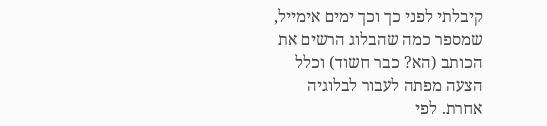קיבלתי לפני כך וכך ימים אימייל, שמספר כמה שהבלוג הרשים את הכותב (הא? כבר חשוד) וכלל הצעה מפתה לעבור לבלוגיה אחרת. לפי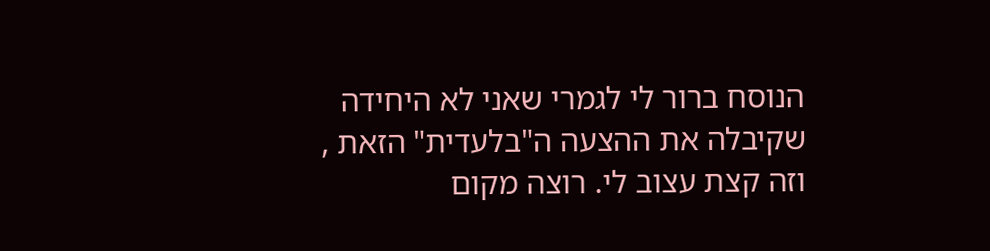הנוסח ברור לי לגמרי שאני לא היחידה שקיבלה את ההצעה ה"בלעדית" הזאת , וזה קצת עצוב לי. רוצה מקום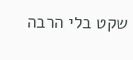שקט בלי הרבה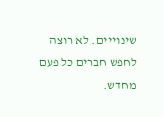שינוייים. לא רוצה לחפש חברים כל פעם מחדש.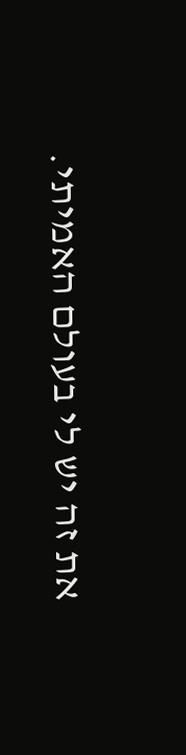את זה יש לי בעולם האמיתי.